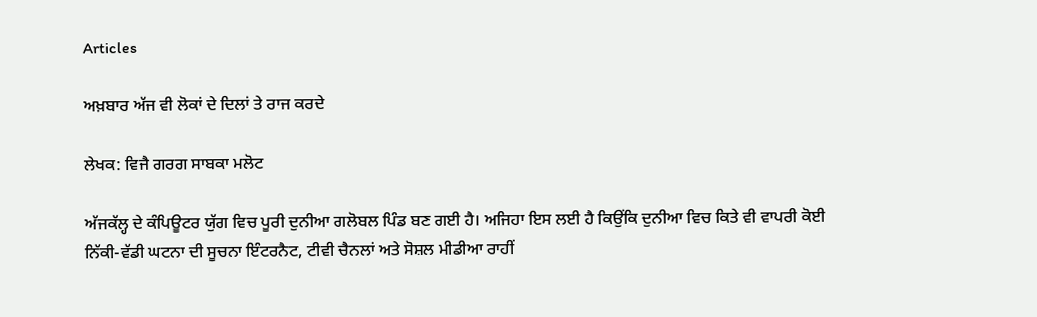Articles

ਅਖ਼ਬਾਰ ਅੱਜ ਵੀ ਲੋਕਾਂ ਦੇ ਦਿਲਾਂ ਤੇ ਰਾਜ ਕਰਦੇ

ਲੇਖਕ: ਵਿਜੈ ਗਰਗ ਸਾਬਕਾ ਮਲੋਟ

ਅੱਜਕੱਲ੍ਹ ਦੇ ਕੰਪਿਊਟਰ ਯੁੱਗ ਵਿਚ ਪੂਰੀ ਦੁਨੀਆ ਗਲੋਬਲ ਪਿੰਡ ਬਣ ਗਈ ਹੈ। ਅਜਿਹਾ ਇਸ ਲਈ ਹੈ ਕਿਉਂਕਿ ਦੁਨੀਆ ਵਿਚ ਕਿਤੇ ਵੀ ਵਾਪਰੀ ਕੋਈ ਨਿੱਕੀ-ਵੱਡੀ ਘਟਨਾ ਦੀ ਸੂਚਨਾ ਇੰਟਰਨੈਟ, ਟੀਵੀ ਚੈਨਲਾਂ ਅਤੇ ਸੋਸ਼ਲ ਮੀਡੀਆ ਰਾਹੀਂ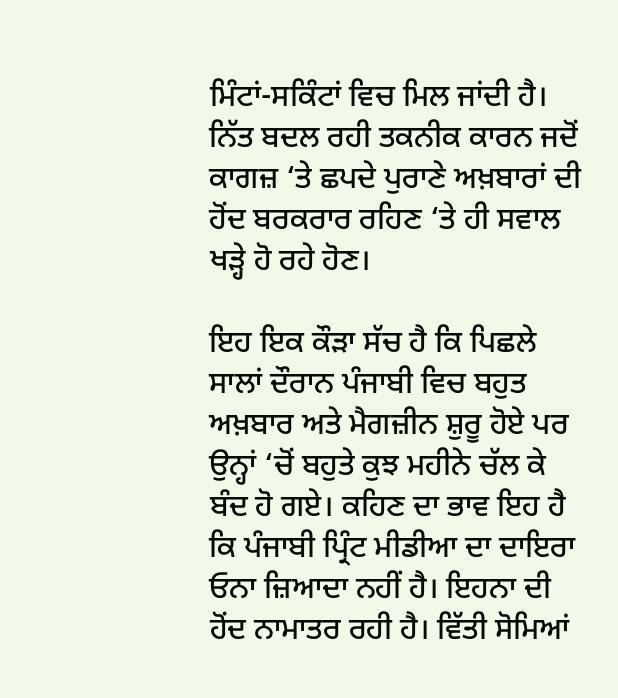ਮਿੰਟਾਂ-ਸਕਿੰਟਾਂ ਵਿਚ ਮਿਲ ਜਾਂਦੀ ਹੈ। ਨਿੱਤ ਬਦਲ ਰਹੀ ਤਕਨੀਕ ਕਾਰਨ ਜਦੋਂ ਕਾਗਜ਼ ‘ਤੇ ਛਪਦੇ ਪੁਰਾਣੇ ਅਖ਼ਬਾਰਾਂ ਦੀ ਹੋਂਦ ਬਰਕਰਾਰ ਰਹਿਣ ‘ਤੇ ਹੀ ਸਵਾਲ ਖੜ੍ਹੇ ਹੋ ਰਹੇ ਹੋਣ।

ਇਹ ਇਕ ਕੌੜਾ ਸੱਚ ਹੈ ਕਿ ਪਿਛਲੇ ਸਾਲਾਂ ਦੌਰਾਨ ਪੰਜਾਬੀ ਵਿਚ ਬਹੁਤ ਅਖ਼ਬਾਰ ਅਤੇ ਮੈਗਜ਼ੀਨ ਸ਼ੁਰੂ ਹੋਏ ਪਰ ਉਨ੍ਹਾਂ ‘ਚੋਂ ਬਹੁਤੇ ਕੁਝ ਮਹੀਨੇ ਚੱਲ ਕੇ ਬੰਦ ਹੋ ਗਏ। ਕਹਿਣ ਦਾ ਭਾਵ ਇਹ ਹੈ ਕਿ ਪੰਜਾਬੀ ਪ੍ਰਿੰਟ ਮੀਡੀਆ ਦਾ ਦਾਇਰਾ ਓਨਾ ਜ਼ਿਆਦਾ ਨਹੀਂ ਹੈ। ਇਹਨਾ ਦੀ ਹੋਂਦ ਨਾਮਾਤਰ ਰਹੀ ਹੈ। ਵਿੱਤੀ ਸੋਮਿਆਂ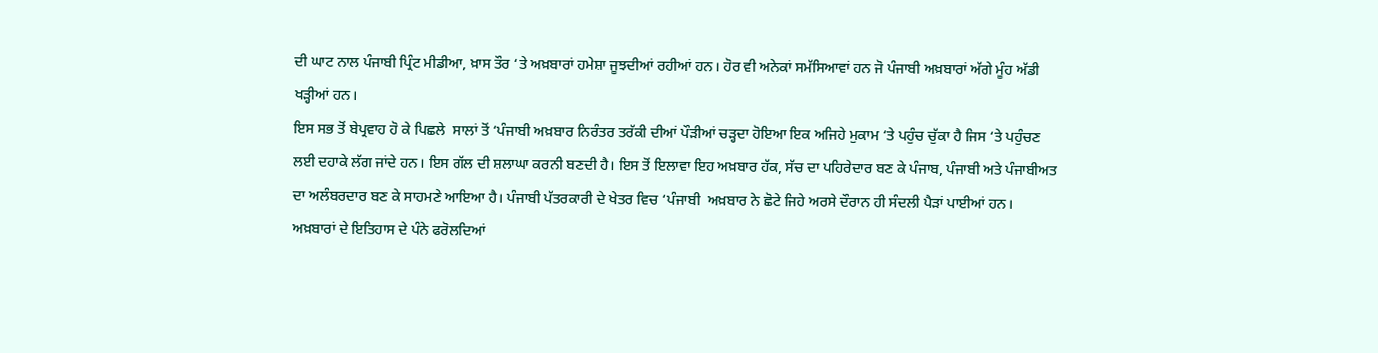ਦੀ ਘਾਟ ਨਾਲ ਪੰਜਾਬੀ ਪ੍ਰਿੰਟ ਮੀਡੀਆ, ਖ਼ਾਸ ਤੌਰ ‘ਤੇ ਅਖ਼ਬਾਰਾਂ ਹਮੇਸ਼ਾ ਜੂਝਦੀਆਂ ਰਹੀਆਂ ਹਨ। ਹੋਰ ਵੀ ਅਨੇਕਾਂ ਸਮੱਸਿਆਵਾਂ ਹਨ ਜੋ ਪੰਜਾਬੀ ਅਖ਼ਬਾਰਾਂ ਅੱਗੇ ਮੂੰਹ ਅੱਡੀ ਖੜ੍ਹੀਆਂ ਹਨ।
ਇਸ ਸਭ ਤੋਂ ਬੇਪ੍ਰਵਾਹ ਹੋ ਕੇ ਪਿਛਲੇ  ਸਾਲਾਂ ਤੋਂ ‘ਪੰਜਾਬੀ ਅਖ਼ਬਾਰ ਨਿਰੰਤਰ ਤਰੱਕੀ ਦੀਆਂ ਪੌੜੀਆਂ ਚੜ੍ਹਦਾ ਹੋਇਆ ਇਕ ਅਜਿਹੇ ਮੁਕਾਮ ‘ਤੇ ਪਹੁੰਚ ਚੁੱਕਾ ਹੈ ਜਿਸ ‘ਤੇ ਪਹੁੰਚਣ ਲਈ ਦਹਾਕੇ ਲੱਗ ਜਾਂਦੇ ਹਨ। ਇਸ ਗੱਲ ਦੀ ਸ਼ਲਾਘਾ ਕਰਨੀ ਬਣਦੀ ਹੈ। ਇਸ ਤੋਂ ਇਲਾਵਾ ਇਹ ਅਖ਼ਬਾਰ ਹੱਕ, ਸੱਚ ਦਾ ਪਹਿਰੇਦਾਰ ਬਣ ਕੇ ਪੰਜਾਬ, ਪੰਜਾਬੀ ਅਤੇ ਪੰਜਾਬੀਅਤ ਦਾ ਅਲੰਬਰਦਾਰ ਬਣ ਕੇ ਸਾਹਮਣੇ ਆਇਆ ਹੈ। ਪੰਜਾਬੀ ਪੱਤਰਕਾਰੀ ਦੇ ਖੇਤਰ ਵਿਚ ‘ਪੰਜਾਬੀ  ਅਖ਼ਬਾਰ ਨੇ ਛੋਟੇ ਜਿਹੇ ਅਰਸੇ ਦੌਰਾਨ ਹੀ ਸੰਦਲੀ ਪੈੜਾਂ ਪਾਈਆਂ ਹਨ।
ਅਖ਼ਬਾਰਾਂ ਦੇ ਇਤਿਹਾਸ ਦੇ ਪੰਨੇ ਫਰੋਲਦਿਆਂ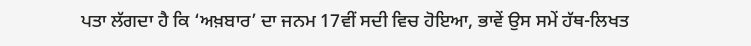ਪਤਾ ਲੱਗਦਾ ਹੈ ਕਿ ‘ਅਖ਼ਬਾਰ’ ਦਾ ਜਨਮ 17ਵੀਂ ਸਦੀ ਵਿਚ ਹੋਇਆ, ਭਾਵੇਂ ਉਸ ਸਮੇਂ ਹੱਥ-ਲਿਖਤ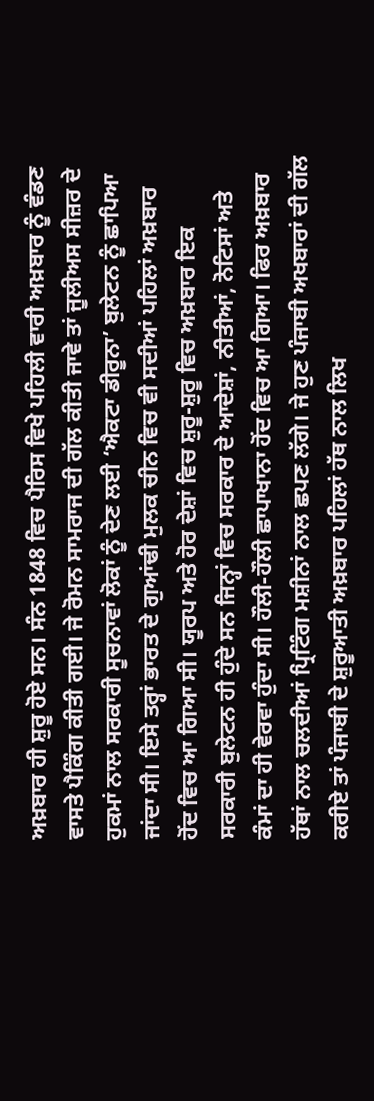ਅਖ਼ਬਾਰ ਹੀ ਸ਼ੁਰੂ ਹੋਏ ਸਨ। ਸੰਨ 1848 ਵਿਚ ਪੈਰਿਸ ਵਿਖੇ ਪਹਿਲੀ ਵਾਰੀ ਅਖ਼ਬਾਰ ਨੂੰ ਵੰਡਣ ਵਾਸਤੇ ਪੈਕਿੰਗ ਕੀਤੀ ਗਈ। ਜੇ ਰੋਮਨ ਸਾਮਰਾਜ ਦੀ ਗੱਲ ਕੀਤੀ ਜਾਵੇ ਤਾਂ ਜੂਲੀਅਸ ਸੀਜ਼ਰ ਦੇ ਹੁਕਮਾਂ ਨਾਲ ਸਰਕਾਰੀ ਸੂਚਨਾਵਾਂ ਲੋਕਾਂ ਨੂੰ ਦੇਣ ਲਈ ‘ਐਕਟਾ ਡੀਰੂਨਾ’ ਬੁਲੇਟਨ ਨੂੰ ਛਾਪਿਆ ਜਾਂਦਾ ਸੀ। ਇਸੇ ਤਰ੍ਹਾਂ ਭਾਰਤ ਦੇ ਗੁਆਂਢੀ ਮੁਲਕ ਚੀਨ ਵਿਚ ਵੀ ਸਦੀਆਂ ਪਹਿਲਾਂ ਅਖ਼ਬਾਰ ਹੋਂਦ ਵਿਚ ਆ ਗਿਆ ਸੀ। ਯੂਰਪ ਅਤੇ ਹੋਰ ਦੇਸ਼ਾਂ ਵਿਚ ਸ਼ੁਰੂ-ਸ਼ੁਰੂ ਵਿਚ ਅਖ਼ਬਾਰ ਇਕ ਸਰਕਾਰੀ ਬੁਲੇਟਨ ਹੀ ਹੁੰਦੇ ਸਨ ਜਿਨ੍ਹਾਂ ਵਿਚ ਸਰਕਾਰ ਦੇ ਆਦੇਸ਼ਾਂ, ਨੀਤੀਆਂ, ਨੋਟਿਸਾਂ ਅਤੇ ਕੰਮਾਂ ਦਾ ਹੀ ਵੇਰਵਾ ਹੁੰਦਾ ਸੀ। ਹੌਲੀ-ਹੌਲੀ ਛਾਪਾਖਾਨਾ ਹੋਂਦ ਵਿਚ ਆ ਗਿਆ। ਫਿਰ ਅਖ਼ਬਾਰ ਹੱਥਾਂ ਨਾਲ ਚਲਦੀਆਂ ਪ੍ਰਿਟਿੰਗ ਮਸ਼ੀਨਾਂ ਨਾਲ ਛਪਣ ਲੱਗੇ। ਜੇ ਹੁਣ ਪੰਜਾਬੀ ਅਖਬਾਰਾਂ ਦੀ ਗੱਲ ਕਰੀਏ ਤਾਂ ਪੰਜਾਬੀ ਦੇ ਸ਼ੁਰੂਆਤੀ ਅਖ਼ਬਾਰ ਪਹਿਲਾਂ ਹੱਥ ਨਾਲ ਲਿਖ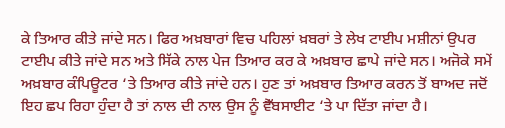ਕੇ ਤਿਆਰ ਕੀਤੇ ਜਾਂਦੇ ਸਨ। ਫਿਰ ਅਖ਼ਬਾਰਾਂ ਵਿਚ ਪਹਿਲਾਂ ਖ਼ਬਰਾਂ ਤੇ ਲੇਖ ਟਾਈਪ ਮਸ਼ੀਨਾਂ ਉਪਰ ਟਾਈਪ ਕੀਤੇ ਜਾਂਦੇ ਸਨ ਅਤੇ ਸਿੱਕੇ ਨਾਲ ਪੇਜ ਤਿਆਰ ਕਰ ਕੇ ਅਖ਼ਬਾਰ ਛਾਪੇ ਜਾਂਦੇ ਸਨ। ਅਜੋਕੇ ਸਮੇਂ ਅਖ਼ਬਾਰ ਕੰਪਿਊਟਰ ‘ਤੇ ਤਿਆਰ ਕੀਤੇ ਜਾਂਦੇ ਹਨ। ਹੁਣ ਤਾਂ ਅਖ਼ਬਾਰ ਤਿਆਰ ਕਰਨ ਤੋਂ ਬਾਅਦ ਜਦੋਂ ਇਹ ਛਪ ਰਿਹਾ ਹੁੰਦਾ ਹੈ ਤਾਂ ਨਾਲ ਦੀ ਨਾਲ ਉਸ ਨੂੰ ਵੈੱਬਸਾਈਟ ‘ਤੇ ਪਾ ਦਿੱਤਾ ਜਾਂਦਾ ਹੈ।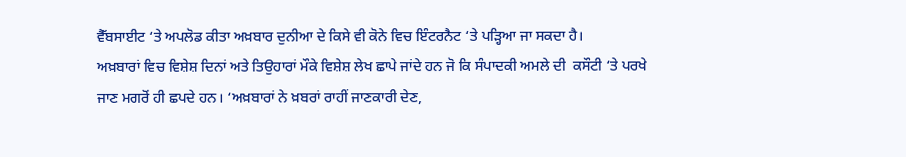ਵੈੱਬਸਾਈਟ ‘ਤੇ ਅਪਲੋਡ ਕੀਤਾ ਅਖ਼ਬਾਰ ਦੁਨੀਆ ਦੇ ਕਿਸੇ ਵੀ ਕੋਨੇ ਵਿਚ ਇੰਟਰਨੈਟ ‘ਤੇ ਪੜ੍ਹਿਆ ਜਾ ਸਕਦਾ ਹੈ।
ਅਖ਼ਬਾਰਾਂ ਵਿਚ ਵਿਸ਼ੇਸ਼ ਦਿਨਾਂ ਅਤੇ ਤਿਉਹਾਰਾਂ ਮੌਕੇ ਵਿਸ਼ੇਸ਼ ਲੇਖ ਛਾਪੇ ਜਾਂਦੇ ਹਨ ਜੋ ਕਿ ਸੰਪਾਦਕੀ ਅਮਲੇ ਦੀ  ਕਸੌਟੀ ‘ਤੇ ਪਰਖੇ ਜਾਣ ਮਗਰੋਂ ਹੀ ਛਪਦੇ ਹਨ। ‘ਅਖ਼ਬਾਰਾਂ ਨੇ ਖ਼ਬਰਾਂ ਰਾਹੀਂ ਜਾਣਕਾਰੀ ਦੇਣ,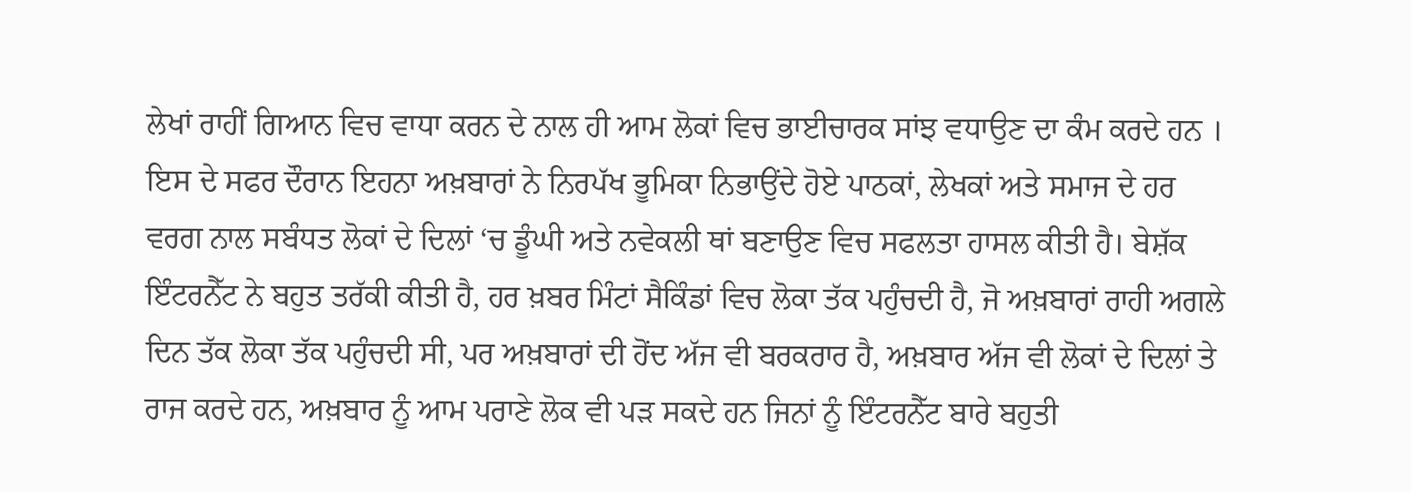ਲੇਖਾਂ ਰਾਹੀਂ ਗਿਆਨ ਵਿਚ ਵਾਧਾ ਕਰਨ ਦੇ ਨਾਲ ਹੀ ਆਮ ਲੋਕਾਂ ਵਿਚ ਭਾਈਚਾਰਕ ਸਾਂਝ ਵਧਾਉਣ ਦਾ ਕੰਮ ਕਰਦੇ ਹਨ । ਇਸ ਦੇ ਸਫਰ ਦੌਰਾਨ ਇਹਨਾ ਅਖ਼ਬਾਰਾਂ ਨੇ ਨਿਰਪੱਖ ਭੂਮਿਕਾ ਨਿਭਾਉਂਦੇ ਹੋਏ ਪਾਠਕਾਂ, ਲੇਖਕਾਂ ਅਤੇ ਸਮਾਜ ਦੇ ਹਰ ਵਰਗ ਨਾਲ ਸਬੰਧਤ ਲੋਕਾਂ ਦੇ ਦਿਲਾਂ ‘ਚ ਡੂੰਘੀ ਅਤੇ ਨਵੇਕਲੀ ਥਾਂ ਬਣਾਉਣ ਵਿਚ ਸਫਲਤਾ ਹਾਸਲ ਕੀਤੀ ਹੈ। ਬੇਸ਼ੱਕ ਇੰਟਰਨੈੱਟ ਨੇ ਬਹੁਤ ਤਰੱਕੀ ਕੀਤੀ ਹੈ, ਹਰ ਖ਼ਬਰ ਮਿੰਟਾਂ ਸੈਕਿੰਡਾਂ ਵਿਚ ਲੋਕਾ ਤੱਕ ਪਹੁੰਚਦੀ ਹੈ, ਜੋ ਅਖ਼ਬਾਰਾਂ ਰਾਹੀ ਅਗਲੇ ਦਿਨ ਤੱਕ ਲੋਕਾ ਤੱਕ ਪਹੁੰਚਦੀ ਸੀ, ਪਰ ਅਖ਼ਬਾਰਾਂ ਦੀ ਹੋਂਦ ਅੱਜ ਵੀ ਬਰਕਰਾਰ ਹੈ, ਅਖ਼ਬਾਰ ਅੱਜ ਵੀ ਲੋਕਾਂ ਦੇ ਦਿਲਾਂ ਤੇ ਰਾਜ ਕਰਦੇ ਹਨ, ਅਖ਼ਬਾਰ ਨੂੰ ਆਮ ਪਰਾਣੇ ਲੋਕ ਵੀ ਪੜ ਸਕਦੇ ਹਨ ਜਿਨਾਂ ਨੂੰ ਇੰਟਰਨੈੱਟ ਬਾਰੇ ਬਹੁਤੀ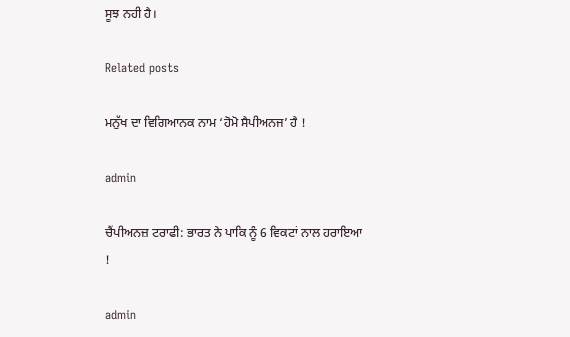ਸੂਝ ਨਹੀ ਹੈ।

Related posts

ਮਨੁੱਖ ਦਾ ਵਿਗਿਆਨਕ ਨਾਮ ‘ਹੋਮੋ ਸੈਪੀਅਨਜ’ ਹੈ !

admin

ਚੈਂਪੀਅਨਜ਼ ਟਰਾਫੀ: ਭਾਰਤ ਨੇ ਪਾਕਿ ਨੂੰ 6 ਵਿਕਟਾਂ ਨਾਲ ਹਰਾਇਆ !

admin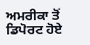ਅਮਰੀਕਾ ਤੋਂ ਡਿਪੋਰਟ ਹੋਏ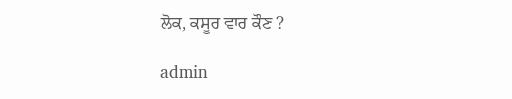ਲੋਕ, ਕਸੂਰ ਵਾਰ ਕੌਣ ?

admin